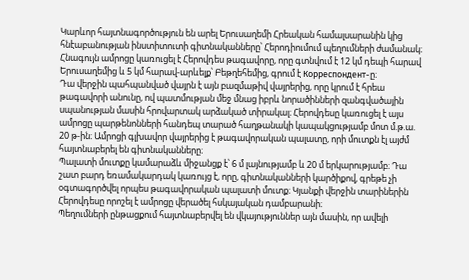Կարևոր հայտնագործություն են արել Երուսաղեմի Հրեական համալսարանին կից հնէաբանության ինստիտուտի գիտնականները՝ Հերոդիումում պեղումների ժամանակ։
Հնագույն ամրոցը կառուցել է Հերովդես թագավորը, որը գտնվում է 12 կմ դեպի հարավ Երուսաղեմից և 5 կմ հարավ-արևելք՝ Բեթղեհեմից, գրում է Корреспондент-ը։
Դա վերջին պահպանված վայրն է այն բազմաթիվ վայրերից, որը կրում է հրեա թագավորի անունը, ով պատմության մեջ մնաց իբրև նորածինների զանգվածային սպանության մասին հրովարտակ արձակած տիրակալ։ Հերովդեսը կառուցել է այս ամրոցը պարթենոնների հանդեպ տարած հաղթանակի կապակցությամբ մոտ մ.թ.ա. 20 թ-ին։ Ամրոցի գլխավոր վայրերից է թագավորական պալատը, որի մուտքն էլ այժմ հայտնաբերել են գիտնականները։
Պալատի մուտքը կամարաձև միջանցք է՝ 6 մ լայնությամբ և 20 մ երկարությամբ։ Դա շատ բարդ եռամակարդակ կառույց է, որը, գիտնականների կարծիքով, գրեթե չի օգտագործվել որպես թագավորական պալատի մուտք։ Կյանքի վերջին տարիներին Հերովդեսը որոշել է ամրոցը վերածել հսկայական դամբարանի։
Պեղումների ընթացքում հայտնաբերվել են վկայություններ այն մասին, որ ավելի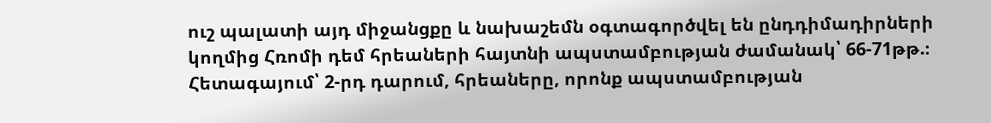ուշ պալատի այդ միջանցքը և նախաշեմն օգտագործվել են ընդդիմադիրների կողմից Հռոմի դեմ հրեաների հայտնի ապստամբության ժամանակ՝ 66-71թթ.։ Հետագայում՝ 2-րդ դարում, հրեաները, որոնք ապստամբության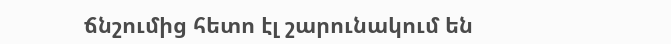ճնշումից հետո էլ շարունակում են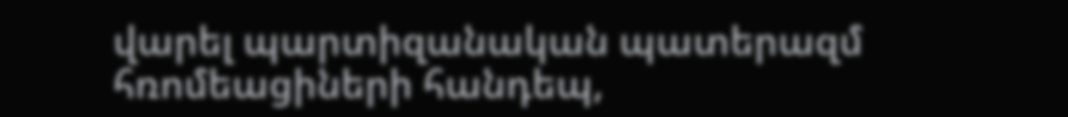վարել պարտիզանական պատերազմ հռոմեացիների հանդեպ,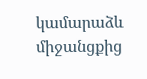կամարաձև միջանցքից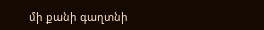մի քանի գաղտնի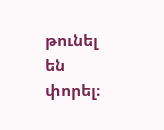թունել են փորել։